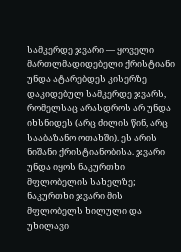სამკერდე ჯვარი — ყოველი მართლმადიდებელი ქრისტიანი უნდა ატარებდეს კისერზე დაკიდებულ სამკერდე ჯვარს, რომელსაც არასდროს არ უნდა იხსნიდეს (არც ძილის წინ, არც სააბაზანო ოთახში). ეს არის ნიშანი ქრისტიანობისა. ჯვარი უნდა იყოს ნაკურთხი მფლობელის სახელზე; ნაკურთხი ჯვარი მის მფლობელს ხილული და უხილავი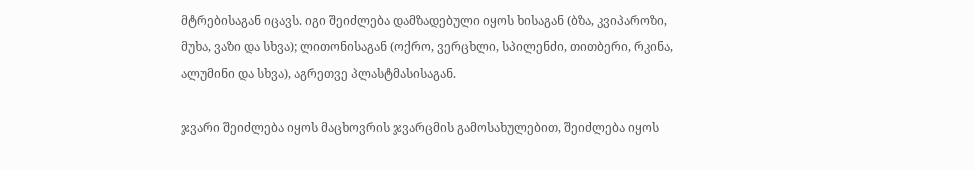მტრებისაგან იცავს. იგი შეიძლება დამზადებული იყოს ხისაგან (ბზა, კვიპაროზი, მუხა, ვაზი და სხვა); ლითონისაგან (ოქრო, ვერცხლი, სპილენძი, თითბერი, რკინა, ალუმინი და სხვა), აგრეთვე პლასტმასისაგან.

ჯვარი შეიძლება იყოს მაცხოვრის ჯვარცმის გამოსახულებით, შეიძლება იყოს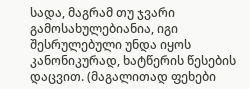სადა, მაგრამ თუ ჯვარი გამოსახულებიანია, იგი შესრულებული უნდა იყოს კანონიკურად, ხატწერის წესების დაცვით. (მაგალითად ფეხები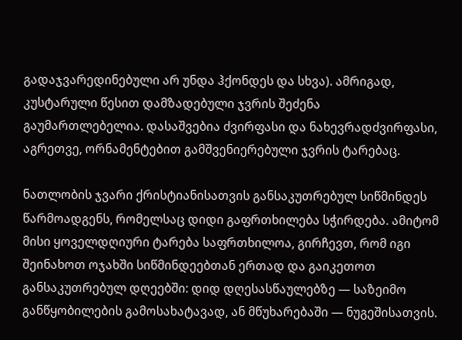გადაჯვარედინებული არ უნდა ჰქონდეს და სხვა). ამრიგად, კუსტარული წესით დამზადებული ჯვრის შეძენა გაუმართლებელია. დასაშვებია ძვირფასი და ნახევრადძვირფასი, აგრეთვე, ორნამენტებით გამშვენიერებული ჯვრის ტარებაც.

ნათლობის ჯვარი ქრისტიანისათვის განსაკუთრებულ სიწმინდეს წარმოადგენს, რომელსაც დიდი გაფრთხილება სჭირდება. ამიტომ მისი ყოველდღიური ტარება საფრთხილოა, გირჩევთ, რომ იგი შეინახოთ ოჯახში სიწმინდეებთან ერთად და გაიკეთოთ განსაკუთრებულ დღეებში: დიდ დღესასწაულებზე — საზეიმო განწყობილების გამოსახატავად, ან მწუხარებაში — ნუგეშისათვის.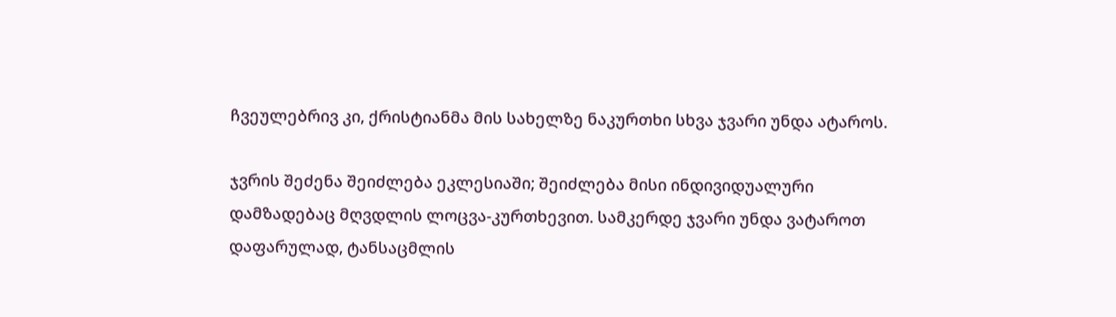ჩვეულებრივ კი, ქრისტიანმა მის სახელზე ნაკურთხი სხვა ჯვარი უნდა ატაროს.

ჯვრის შეძენა შეიძლება ეკლესიაში; შეიძლება მისი ინდივიდუალური დამზადებაც მღვდლის ლოცვა-კურთხევით. სამკერდე ჯვარი უნდა ვატაროთ დაფარულად, ტანსაცმლის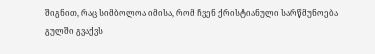შიგნით, რაც სიმბოლოა იმისა, რომ ჩვენ ქრისტიანული სარწმუნოება გულში გვაქვს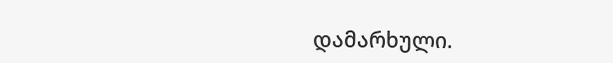დამარხული.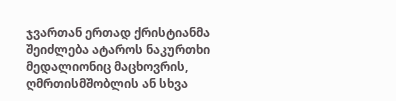ჯვართან ერთად ქრისტიანმა შეიძლება ატაროს ნაკურთხი მედალიონიც მაცხოვრის, ღმრთისმშობლის ან სხვა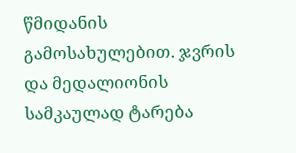წმიდანის გამოსახულებით. ჯვრის და მედალიონის სამკაულად ტარება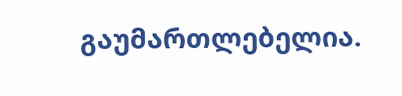გაუმართლებელია.